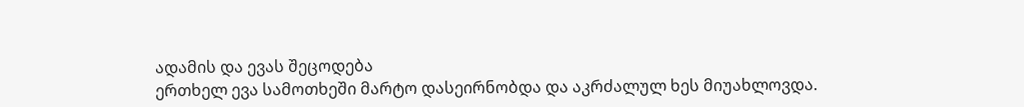ადამის და ევას შეცოდება
ერთხელ ევა სამოთხეში მარტო დასეირნობდა და აკრძალულ ხეს მიუახლოვდა.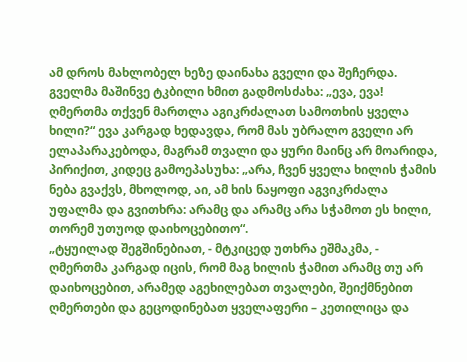ამ დროს მახლობელ ხეზე დაინახა გველი და შეჩერდა. გველმა მაშინვე ტკბილი ხმით გადმოსძახა: „ევა, ევა! ღმერთმა თქვენ მართლა აგიკრძალათ სამოთხის ყველა ხილი?“ ევა კარგად ხედავდა, რომ მას უბრალო გველი არ ელაპარაკებოდა, მაგრამ თვალი და ყური მაინც არ მოარიდა, პირიქით, კიდეც გამოეპასუხა: „არა, ჩვენ ყველა ხილის ჭამის ნება გვაქვს, მხოლოდ, აი, ამ ხის ნაყოფი აგვიკრძალა უფალმა და გვითხრა: არამც და არამც არა სჭამოთ ეს ხილი, თორემ უთუოდ დაიხოცებითო“.
„ტყუილად შეგშინებიათ, - მტკიცედ უთხრა ეშმაკმა, - ღმერთმა კარგად იცის, რომ მაგ ხილის ჭამით არამც თუ არ დაიხოცებით, არამედ აგეხილებათ თვალები, შეიქმნებით ღმერთები და გეცოდინებათ ყველაფერი – კეთილიცა და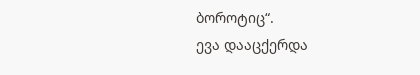ბოროტიც“.
ევა დააცქერდა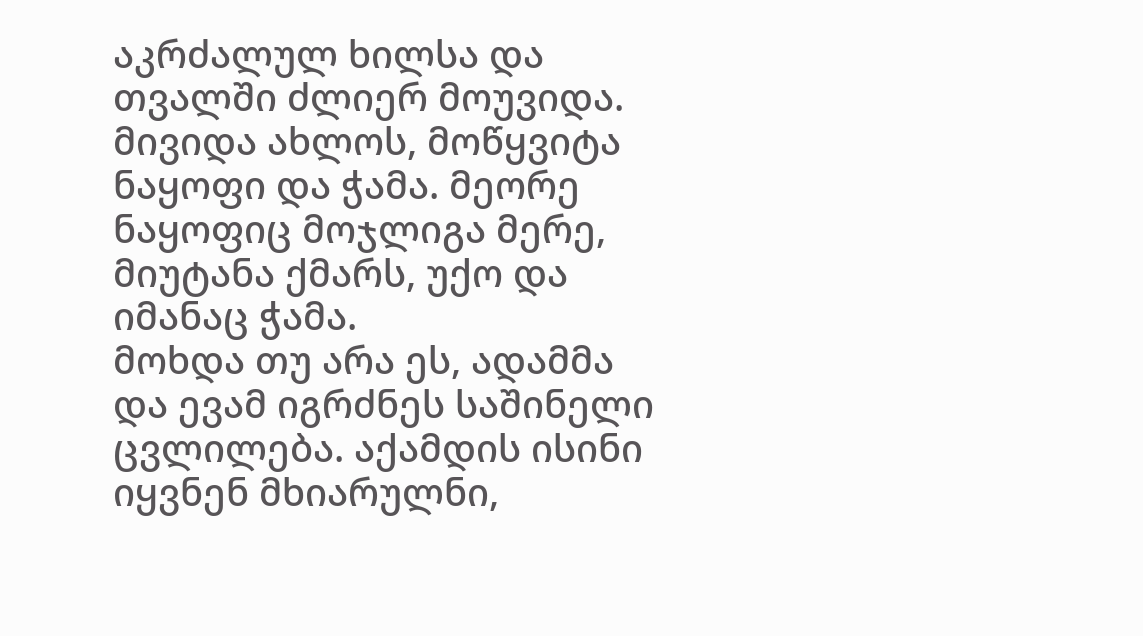აკრძალულ ხილსა და თვალში ძლიერ მოუვიდა. მივიდა ახლოს, მოწყვიტა ნაყოფი და ჭამა. მეორე ნაყოფიც მოჯლიგა მერე, მიუტანა ქმარს, უქო და იმანაც ჭამა.
მოხდა თუ არა ეს, ადამმა და ევამ იგრძნეს საშინელი ცვლილება. აქამდის ისინი იყვნენ მხიარულნი,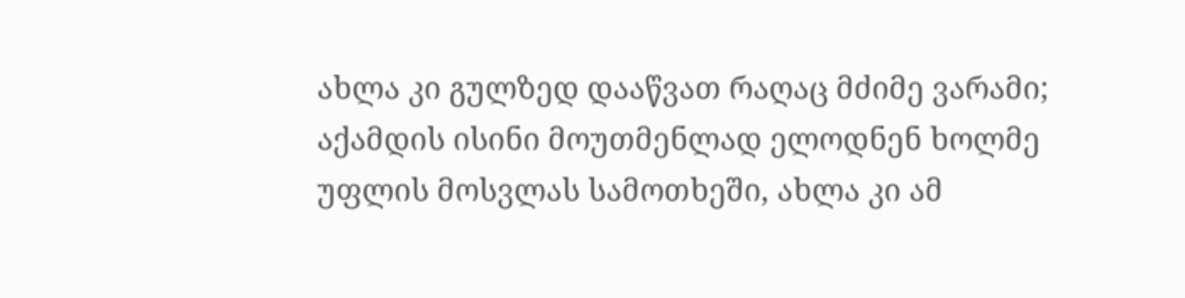ახლა კი გულზედ დააწვათ რაღაც მძიმე ვარამი; აქამდის ისინი მოუთმენლად ელოდნენ ხოლმე უფლის მოსვლას სამოთხეში, ახლა კი ამ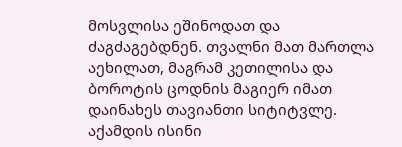მოსვლისა ეშინოდათ და ძაგძაგებდნენ. თვალნი მათ მართლა აეხილათ, მაგრამ კეთილისა და ბოროტის ცოდნის მაგიერ იმათ დაინახეს თავიანთი სიტიტვლე. აქამდის ისინი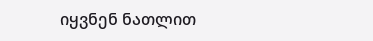იყვნენ ნათლით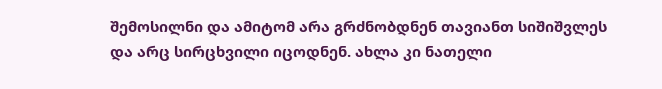შემოსილნი და ამიტომ არა გრძნობდნენ თავიანთ სიშიშვლეს და არც სირცხვილი იცოდნენ. ახლა კი ნათელი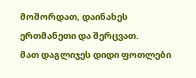მოშორდათ, დაინახეს ერთმანეთი და შერცვათ.
მათ დაგლიჯეს დიდი ფოთლები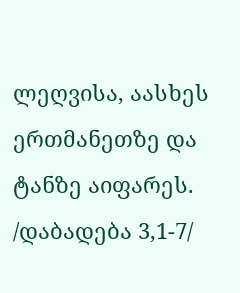ლეღვისა, აასხეს ერთმანეთზე და ტანზე აიფარეს.
/დაბადება 3,1-7/